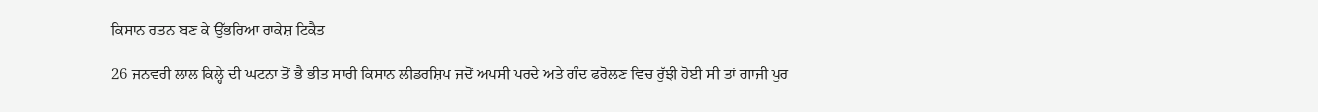ਕਿਸਾਨ ਰਤਨ ਬਣ ਕੇ ਉੱਭਰਿਆ ਰਾਕੇਸ਼ ਟਿਕੈਤ

26 ਜਨਵਰੀ ਲਾਲ ਕਿਲ੍ਹੇ ਦੀ ਘਟਨਾ ਤੋਂ ਭੈ ਭੀਤ ਸਾਰੀ ਕਿਸਾਨ ਲੀਡਰਸ਼ਿਪ ਜਦੋਂ ਅਪਸੀ ਪਰਦੇ ਅਤੇ ਗੰਦ ਫਰੋਲਣ ਵਿਚ ਰੁੱਝੀ ਹੋਈ ਸੀ ਤਾਂ ਗਾਜੀ ਪੁਰ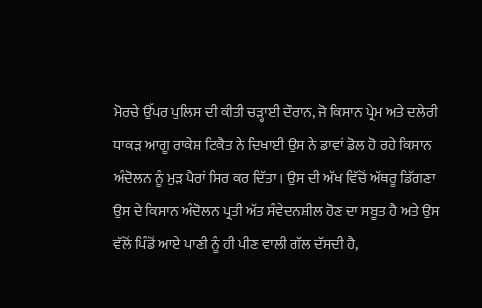ਮੋਰਚੇ ਉੱਪਰ ਪੁਲਿਸ ਦੀ ਕੀਤੀ ਚੜ੍ਹਾਈ ਦੌਰਾਨ, ਜੋ ਕਿਸਾਨ ਪ੍ਰੇਮ ਅਤੇ ਦਲੇਰੀ ਧਾਕੜ ਆਗੂ ਰਾਕੇਸ਼ ਟਿਕੈਤ ਨੇ ਦਿਖਾਈ ਉਸ ਨੇ ਡਾਵਾਂ ਡੋਲ ਹੋ ਰਹੇ ਕਿਸਾਨ ਅੰਦੋਲਨ ਨੂੰ ਮੁੜ ਪੈਰਾਂ ਸਿਰ ਕਰ ਦਿੱਤਾ। ਉਸ ਦੀ ਅੱਖ ਵਿੱਚੋਂ ਅੱਥਰੂ ਡਿੱਗਣਾ ਉਸ ਦੇ ਕਿਸਾਨ ਅੰਦੋਲਨ ਪ੍ਰਤੀ ਅੱਤ ਸੰਵੇਦਨਸ਼ੀਲ ਹੋਣ ਦਾ ਸਬੂਤ ਹੈ ਅਤੇ ਉਸ ਵੱਲੋਂ ਪਿੰਡੋਂ ਆਏ ਪਾਣੀ ਨੂੰ ਹੀ ਪੀਣ ਵਾਲੀ ਗੱਲ ਦੱਸਦੀ ਹੈ,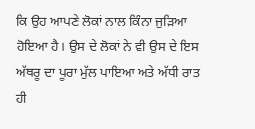ਕਿ ਉਹ ਆਪਣੇ ਲੋਕਾਂ ਨਾਲ ਕਿੰਨਾ ਜੁੜਿਆ ਹੋਇਆ ਹੈ। ਉਸ ਦੇ ਲੋਕਾਂ ਨੇ ਵੀ ਉਸ ਦੇ ਇਸ ਅੱਥਰੂ ਦਾ ਪੂਰਾ ਮੁੱਲ ਪਾਇਆ ਅਤੇ ਅੱਧੀ ਰਾਤ ਹੀ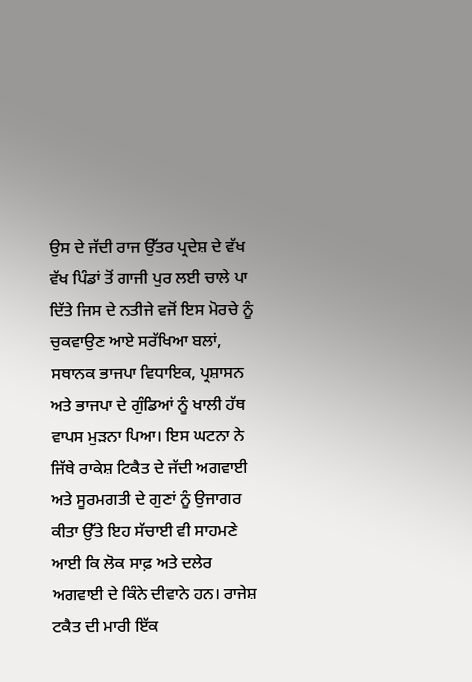ਉਸ ਦੇ ਜੱਦੀ ਰਾਜ ਉੱਤਰ ਪ੍ਰਦੇਸ਼ ਦੇ ਵੱਖ ਵੱਖ ਪਿੰਡਾਂ ਤੋਂ ਗਾਜੀ ਪੁਰ ਲਈ ਚਾਲੇ ਪਾ ਦਿੱਤੇ ਜਿਸ ਦੇ ਨਤੀਜੇ ਵਜੋਂ ਇਸ ਮੋਰਚੇ ਨੂੰ ਚੁਕਵਾਉਣ ਆਏ ਸਰੱਖਿਆ ਬਲਾਂ, ਸਥਾਨਕ ਭਾਜਪਾ ਵਿਧਾਇਕ, ਪ੍ਰਸ਼ਾਸਨ ਅਤੇ ਭਾਜਪਾ ਦੇ ਗੁੰਡਿਆਂ ਨੂੰ ਖਾਲੀ ਹੱਥ ਵਾਪਸ ਮੁੜਨਾ ਪਿਆ। ਇਸ ਘਟਨਾ ਨੇ ਜਿੱਥੇ ਰਾਕੇਸ਼ ਟਿਕੈਤ ਦੇ ਜੱਦੀ ਅਗਵਾਈ ਅਤੇ ਸੂਰਮਗਤੀ ਦੇ ਗੁਣਾਂ ਨੂੰ ਉਜਾਗਰ ਕੀਤਾ ਉੱਤੇ ਇਹ ਸੱਚਾਈ ਵੀ ਸਾਹਮਣੇ ਆਈ ਕਿ ਲੋਕ ਸਾਫ਼ ਅਤੇ ਦਲੇਰ ਅਗਵਾਈ ਦੇ ਕਿੰਨੇ ਦੀਵਾਨੇ ਹਨ। ਰਾਜੇਸ਼ ਟਕੈਤ ਦੀ ਮਾਰੀ ਇੱਕ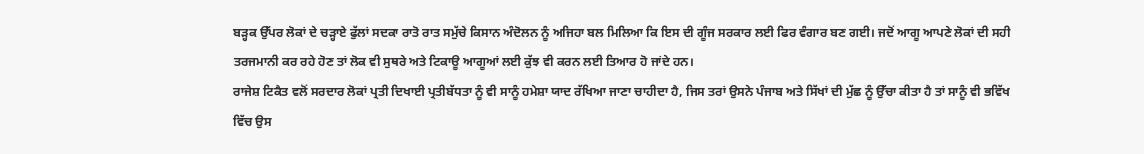ਬੜ੍ਹਕ ਉੱਪਰ ਲੋਕਾਂ ਦੇ ਚੜ੍ਹਾਏ ਫੁੱਲਾਂ ਸਦਕਾ ਰਾਤੋ ਰਾਤ ਸਮੁੱਚੇ ਕਿਸਾਨ ਅੰਦੋਲਨ ਨੂੰ ਅਜਿਹਾ ਬਲ ਮਿਲਿਆ ਕਿ ਇਸ ਦੀ ਗੂੰਜ ਸਰਕਾਰ ਲਈ ਫਿਰ ਵੰਗਾਰ ਬਣ ਗਈ। ਜਦੋਂ ਆਗੂ ਆਪਣੇ ਲੋਕਾਂ ਦੀ ਸਹੀ ਤਰਜਮਾਨੀ ਕਰ ਰਹੇ ਹੋਣ ਤਾਂ ਲੋਕ ਵੀ ਸੁਥਰੇ ਅਤੇ ਟਿਕਾਊ ਆਗੂਆਂ ਲਈ ਕੁੱਝ ਵੀ ਕਰਨ ਲਈ ਤਿਆਰ ਹੋ ਜਾਂਦੇ ਹਨ।
ਰਾਜੇਸ਼ ਟਿਕੈਤ ਵਲੋਂ ਸਰਦਾਰ ਲੋਕਾਂ ਪ੍ਰਤੀ ਦਿਖਾਈ ਪ੍ਰਤੀਬੱਧਤਾ ਨੂੰ ਵੀ ਸਾਨੂੰ ਹਮੇਸ਼ਾ ਯਾਦ ਰੱਖਿਆ ਜਾਣਾ ਚਾਹੀਦਾ ਹੈ, ਜਿਸ ਤਰਾਂ ਉਸਨੇ ਪੰਜਾਬ ਅਤੇ ਸਿੱਖਾਂ ਦੀ ਮੁੱਛ ਨੂੰ ਉੱਚਾ ਕੀਤਾ ਹੈ ਤਾਂ ਸਾਨੂੰ ਵੀ ਭਵਿੱਖ ਵਿੱਚ ਉਸ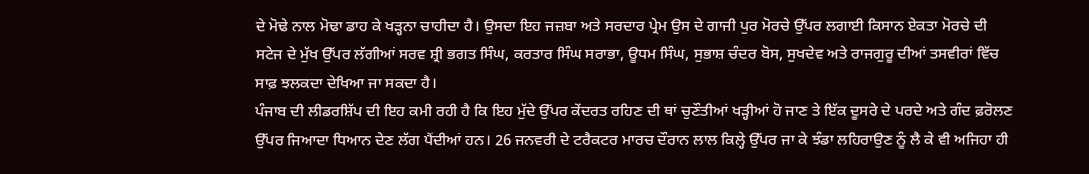ਦੇ ਮੋਢੇ ਨਾਲ ਮੋਢਾ ਡਾਹ ਕੇ ਖੜ੍ਹਨਾ ਚਾਹੀਦਾ ਹੈ। ਉਸਦਾ ਇਹ ਜਜ਼ਬਾ ਅਤੇ ਸਰਦਾਰ ਪ੍ਰੇਮ ਉਸ ਦੇ ਗਾਜੀ ਪੁਰ ਮੋਰਚੇ ਉੱਪਰ ਲਗਾਈ ਕਿਸਾਨ ਏਕਤਾ ਮੋਰਚੇ ਦੀ ਸਟੇਜ ਦੇ ਮੁੱਖ ਉੱਪਰ ਲੱਗੀਆਂ ਸਰਵ ਸ਼੍ਰੀ ਭਗਤ ਸਿੰਘ, ਕਰਤਾਰ ਸਿੰਘ ਸਰਾਭਾ, ਊਧਮ ਸਿੰਘ, ਸੁਭਾਸ਼ ਚੰਦਰ ਬੋਸ, ਸੁਖਦੇਵ ਅਤੇ ਰਾਜਗੁਰੂ ਦੀਆਂ ਤਸਵੀਰਾਂ ਵਿੱਚ ਸਾਫ਼ ਝਲਕਦਾ ਦੇਖਿਆ ਜਾ ਸਕਦਾ ਹੈ।
ਪੰਜਾਬ ਦੀ ਲੀਡਰਸ਼ਿੱਪ ਦੀ ਇਹ ਕਮੀ ਰਹੀ ਹੈ ਕਿ ਇਹ ਮੁੱਦੇ ਉੱਪਰ ਕੇਂਦਰਤ ਰਹਿਣ ਦੀ ਥਾਂ ਚੁਣੌਤੀਆਂ ਖੜ੍ਹੀਆਂ ਹੋ ਜਾਣ ਤੇ ਇੱਕ ਦੂਸਰੇ ਦੇ ਪਰਦੇ ਅਤੇ ਗੰਦ ਫ਼ਰੋਲਣ ਉੱਪਰ ਜਿਆਦਾ ਧਿਆਨ ਦੇਣ ਲੱਗ ਪੈਂਦੀਆਂ ਹਨ। 26 ਜਨਵਰੀ ਦੇ ਟਰੈਕਟਰ ਮਾਰਚ ਦੌਰਾਨ ਲਾਲ ਕਿਲ੍ਹੇ ਉੱਪਰ ਜਾ ਕੇ ਝੰਡਾ ਲਹਿਰਾਉਣ ਨੂੰ ਲੈ ਕੇ ਵੀ ਅਜਿਹਾ ਹੀ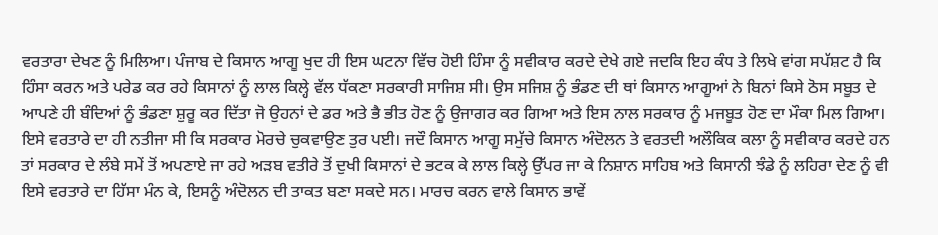ਵਰਤਾਰਾ ਦੇਖਣ ਨੂੰ ਮਿਲਿਆ। ਪੰਜਾਬ ਦੇ ਕਿਸਾਨ ਆਗੂ ਖੁਦ ਹੀ ਇਸ ਘਟਨਾ ਵਿੱਚ ਹੋਈ ਹਿੰਸਾ ਨੂੰ ਸਵੀਕਾਰ ਕਰਦੇ ਦੇਖੇ ਗਏ ਜਦਕਿ ਇਹ ਕੰਧ ਤੇ ਲਿਖੇ ਵਾਂਗ ਸਪੱਸ਼ਟ ਹੈ ਕਿ ਹਿੰਸਾ ਕਰਨ ਅਤੇ ਪਰੇਡ ਕਰ ਰਹੇ ਕਿਸਾਨਾਂ ਨੂੰ ਲਾਲ ਕਿਲ੍ਹੇ ਵੱਲ ਧੱਕਣਾ ਸਰਕਾਰੀ ਸਾਜਿਸ਼ ਸੀ। ਉਸ ਸਜਿਸ਼ ਨੂੰ ਭੰਡਣ ਦੀ ਥਾਂ ਕਿਸਾਨ ਆਗੂਆਂ ਨੇ ਬਿਨਾਂ ਕਿਸੇ ਠੋਸ ਸਬੂਤ ਦੇ ਆਪਣੇ ਹੀ ਬੰਦਿਆਂ ਨੂੰ ਭੰਡਣਾ ਸ਼ੁਰੂ ਕਰ ਦਿੱਤਾ ਜੋ ਉਹਨਾਂ ਦੇ ਡਰ ਅਤੇ ਭੈ ਭੀਤ ਹੋਣ ਨੂੰ ਉਜਾਗਰ ਕਰ ਗਿਆ ਅਤੇ ਇਸ ਨਾਲ ਸਰਕਾਰ ਨੂੰ ਮਜਬੂਤ ਹੋਣ ਦਾ ਮੌਕਾ ਮਿਲ ਗਿਆ। ਇਸੇ ਵਰਤਾਰੇ ਦਾ ਹੀ ਨਤੀਜਾ ਸੀ ਕਿ ਸਰਕਾਰ ਮੋਰਚੇ ਚੁਕਵਾਉਣ ਤੁਰ ਪਈ। ਜਦੌ ਕਿਸਾਨ ਆਗੂ ਸਮੁੱਚੇ ਕਿਸਾਨ ਅੰਦੋਲਨ ਤੇ ਵਰਤਦੀ ਅਲੌਕਿਕ ਕਲਾ ਨੂੰ ਸਵੀਕਾਰ ਕਰਦੇ ਹਨ ਤਾਂ ਸਰਕਾਰ ਦੇ ਲੰਬੇ ਸਮੇਂ ਤੋਂ ਅਪਣਾਏ ਜਾ ਰਹੇ ਅੜਬ ਵਤੀਰੇ ਤੋਂ ਦੁਖੀ ਕਿਸਾਨਾਂ ਦੇ ਭਟਕ ਕੇ ਲਾਲ ਕਿਲ੍ਹੇ ਉੱਪਰ ਜਾ ਕੇ ਨਿਸ਼ਾਨ ਸਾਹਿਬ ਅਤੇ ਕਿਸਾਨੀ ਝੰਡੇ ਨੂੰ ਲਹਿਰਾ ਦੇਣ ਨੂੰ ਵੀ ਇਸੇ ਵਰਤਾਰੇ ਦਾ ਹਿੱਸਾ ਮੰਨ ਕੇ, ਇਸਨੂੰ ਅੰਦੋਲਨ ਦੀ ਤਾਕਤ ਬਣਾ ਸਕਦੇ ਸਨ। ਮਾਰਚ ਕਰਨ ਵਾਲੇ ਕਿਸਾਨ ਭਾਵੇਂ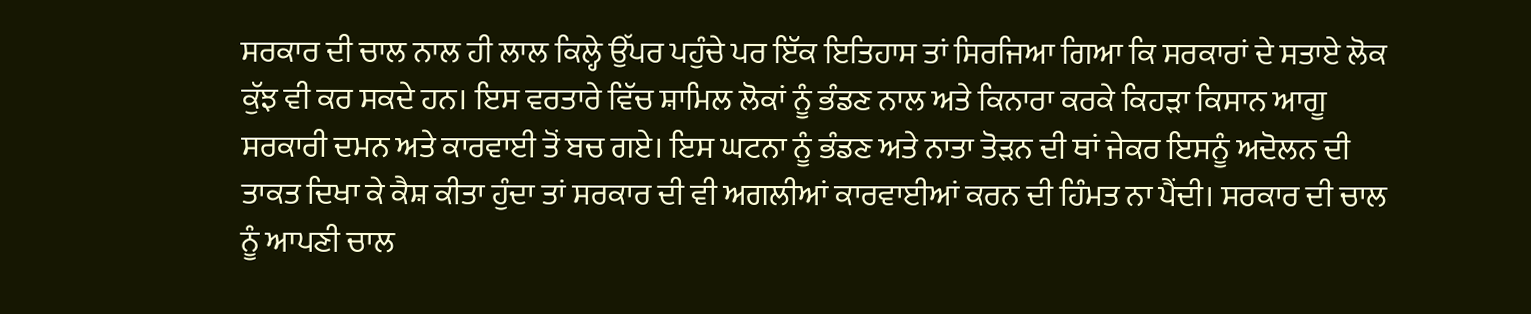ਸਰਕਾਰ ਦੀ ਚਾਲ ਨਾਲ ਹੀ ਲਾਲ ਕਿਲ੍ਹੇ ਉੱਪਰ ਪਹੁੰਚੇ ਪਰ ਇੱਕ ਇਤਿਹਾਸ ਤਾਂ ਸਿਰਜਿਆ ਗਿਆ ਕਿ ਸਰਕਾਰਾਂ ਦੇ ਸਤਾਏ ਲੋਕ ਕੁੱਝ ਵੀ ਕਰ ਸਕਦੇ ਹਨ। ਇਸ ਵਰਤਾਰੇ ਵਿੱਚ ਸ਼ਾਮਿਲ ਲੋਕਾਂ ਨੂੰ ਭੰਡਣ ਨਾਲ ਅਤੇ ਕਿਨਾਰਾ ਕਰਕੇ ਕਿਹੜਾ ਕਿਸਾਨ ਆਗੂ ਸਰਕਾਰੀ ਦਮਨ ਅਤੇ ਕਾਰਵਾਈ ਤੋਂ ਬਚ ਗਏ। ਇਸ ਘਟਨਾ ਨੂੰ ਭੰਡਣ ਅਤੇ ਨਾਤਾ ਤੋੜਨ ਦੀ ਥਾਂ ਜੇਕਰ ਇਸਨੂੰ ਅਦੋਲਨ ਦੀ ਤਾਕਤ ਦਿਖਾ ਕੇ ਕੈਸ਼ ਕੀਤਾ ਹੁੰਦਾ ਤਾਂ ਸਰਕਾਰ ਦੀ ਵੀ ਅਗਲੀਆਂ ਕਾਰਵਾਈਆਂ ਕਰਨ ਦੀ ਹਿੰਮਤ ਨਾ ਪੈਂਦੀ। ਸਰਕਾਰ ਦੀ ਚਾਲ ਨੂੰ ਆਪਣੀ ਚਾਲ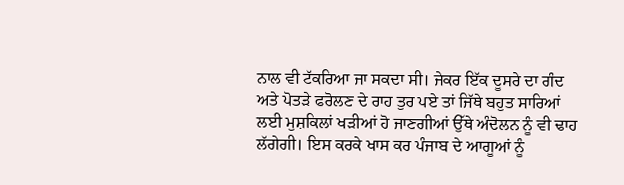ਨਾਲ ਵੀ ਟੱਕਰਿਆ ਜਾ ਸਕਦਾ ਸੀ। ਜੇਕਰ ਇੱਕ ਦੂਸਰੇ ਦਾ ਗੰਦ ਅਤੇ ਪੋਤੜੇ ਫਰੋਲਣ ਦੇ ਰਾਹ ਤੁਰ ਪਏ ਤਾਂ ਜਿੱਥੇ ਬਹੁਤ ਸਾਰਿਆਂ ਲਈ ਮੁਸ਼ਕਿਲਾਂ ਖੜੀਆਂ ਹੋ ਜਾਣਗੀਆਂ ਉੱਥੇ ਅੰਦੋਲਨ ਨੂੰ ਵੀ ਢਾਹ ਲੱਗੇਗੀ। ਇਸ ਕਰਕੇ ਖਾਸ ਕਰ ਪੰਜਾਬ ਦੇ ਆਗੂਆਂ ਨੂੰ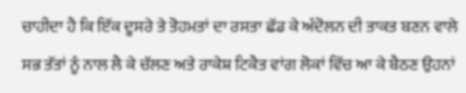ਚਾਹੀਦਾ ਹੈ ਕਿ ਇੱਕ ਦੂਸਰੇ ਤੇ ਤੋਹਮਤਾਂ ਦਾ ਰਸਤਾ ਛੱਡ ਕੇ ਅੰਦੋਲਨ ਦੀ ਤਾਕਤ ਬਣਨ ਵਾਲੇ ਸਭ ਤੱਤਾਂ ਨੂੰ ਨਾਲ ਲੈ ਕੇ ਚੱਲਣ ਅਤੇ ਰਾਕੇਸ਼ ਟਿਕੈਤ ਵਾਂਗ ਲੋਕਾਂ ਵਿੱਚ ਆ ਕੇ ਬੈਠਣ ਉਹਨਾਂ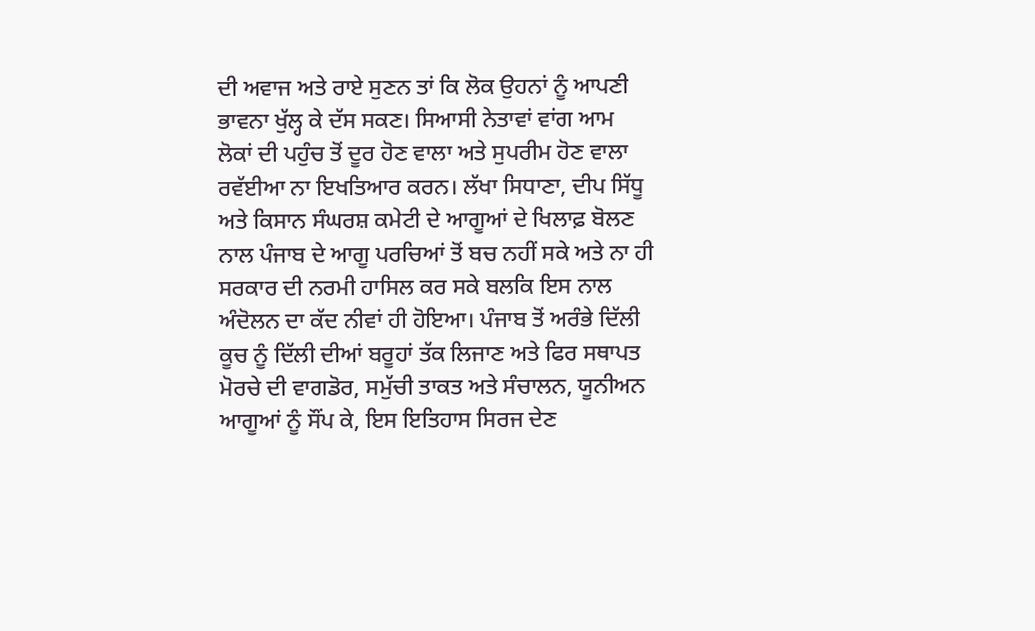ਦੀ ਅਵਾਜ ਅਤੇ ਰਾਏ ਸੁਣਨ ਤਾਂ ਕਿ ਲੋਕ ਉਹਨਾਂ ਨੂੰ ਆਪਣੀ ਭਾਵਨਾ ਖੁੱਲ੍ਹ ਕੇ ਦੱਸ ਸਕਣ। ਸਿਆਸੀ ਨੇਤਾਵਾਂ ਵਾਂਗ ਆਮ ਲੋਕਾਂ ਦੀ ਪਹੁੰਚ ਤੋਂ ਦੂਰ ਹੋਣ ਵਾਲਾ ਅਤੇ ਸੁਪਰੀਮ ਹੋਣ ਵਾਲਾ ਰਵੱਈਆ ਨਾ ਇਖਤਿਆਰ ਕਰਨ। ਲੱਖਾ ਸਿਧਾਣਾ, ਦੀਪ ਸਿੱਧੂ ਅਤੇ ਕਿਸਾਨ ਸੰਘਰਸ਼ ਕਮੇਟੀ ਦੇ ਆਗੂਆਂ ਦੇ ਖਿਲਾਫ਼ ਬੋਲਣ ਨਾਲ ਪੰਜਾਬ ਦੇ ਆਗੂ ਪਰਚਿਆਂ ਤੋਂ ਬਚ ਨਹੀਂ ਸਕੇ ਅਤੇ ਨਾ ਹੀ ਸਰਕਾਰ ਦੀ ਨਰਮੀ ਹਾਸਿਲ ਕਰ ਸਕੇ ਬਲਕਿ ਇਸ ਨਾਲ ਅੰਦੋਲਨ ਦਾ ਕੱਦ ਨੀਵਾਂ ਹੀ ਹੋਇਆ। ਪੰਜਾਬ ਤੋਂ ਅਰੰਭੇ ਦਿੱਲੀ ਕੂਚ ਨੂੰ ਦਿੱਲੀ ਦੀਆਂ ਬਰੂਹਾਂ ਤੱਕ ਲਿਜਾਣ ਅਤੇ ਫਿਰ ਸਥਾਪਤ ਮੋਰਚੇ ਦੀ ਵਾਗਡੋਰ, ਸਮੁੱਚੀ ਤਾਕਤ ਅਤੇ ਸੰਚਾਲਨ, ਯੂਨੀਅਨ ਆਗੂਆਂ ਨੂੰ ਸੌਂਪ ਕੇ, ਇਸ ਇਤਿਹਾਸ ਸਿਰਜ ਦੇਣ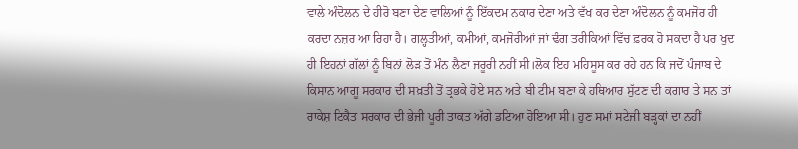ਵਾਲੇ ਅੰਦੋਲਨ ਦੇ ਹੀਰੋ ਬਣਾ ਦੇਣ ਵਾਲਿਆਂ ਨੂੰ ਇੱਕਦਮ ਨਕਾਰ ਦੇਣਾ ਅਤੇ ਵੱਖ ਕਰ ਦੇਣਾ ਅੰਦੋਲਨ ਨੂੰ ਕਮਜੋਰ ਹੀ ਕਰਦਾ ਨਜ਼ਰ ਆ ਰਿਹਾ ਹੈ। ਗਲ੍ਹਤੀਆਂ, ਕਮੀਆਂ, ਕਮਜੋਰੀਆਂ ਜਾਂ ਢੰਗ ਤਰੀਕਿਆਂ ਵਿੱਚ ਫ਼ਰਕ ਹੋ ਸਕਦਾ ਹੈ ਪਰ ਖੁਦ ਹੀ ਇਹਨਾਂ ਗੱਲਾਂ ਨੂੰ ਬਿਨਾਂ ਲੋੜ ਤੋਂ ਮੰਨ ਲੈਣਾ ਜਰੂਰੀ ਨਹੀਂ ਸੀ।ਲੋਕ ਇਹ ਮਹਿਸੂਸ ਕਰ ਰਹੇ ਹਨ ਕਿ ਜਦੋਂ ਪੰਜਾਬ ਦੇ ਕਿਸਾਨ ਆਗੂ ਸਰਕਾਰ ਦੀ ਸਖ਼ਤੀ ਤੋਂ ਤ੍ਰਭਕੇ ਹੋਏ ਸਨ ਅਤੇ ਬੀ ਟੀਮ ਬਣਾ ਕੇ ਹਥਿਆਰ ਸੁੱਟਣ ਦੀ ਕਗਾਰ ਤੇ ਸਨ ਤਾਂ ਰਾਕੇਸ਼ ਟਿਕੈਤ ਸਰਕਾਰ ਦੀ ਭੇਜੀ ਪੂਰੀ ਤਾਕਤ ਅੱਗੇ ਡਟਿਆ ਹੋਇਆ ਸੀ। ਹੁਣ ਸਮਾਂ ਸਟੇਜੀ ਬੜ੍ਹਕਾਂ ਦਾ ਨਹੀਂ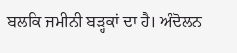ਬਲਕਿ ਜਮੀਨੀ ਬੜ੍ਹਕਾਂ ਦਾ ਹੈ। ਅੰਦੋਲਨ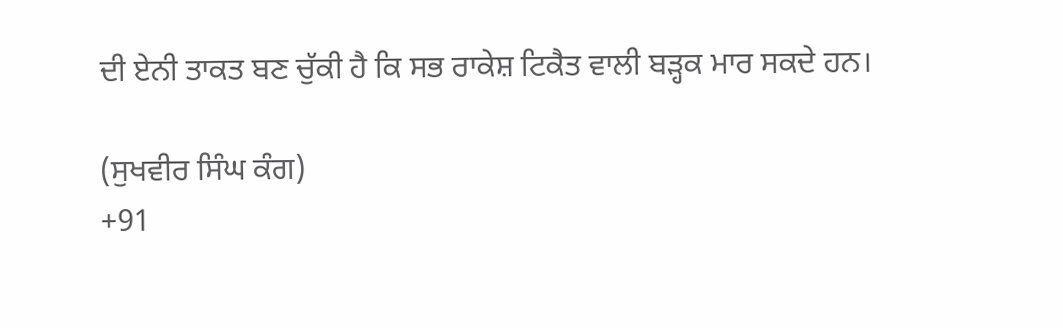ਦੀ ਏਨੀ ਤਾਕਤ ਬਣ ਚੁੱਕੀ ਹੈ ਕਿ ਸਭ ਰਾਕੇਸ਼ ਟਿਕੈਤ ਵਾਲੀ ਬੜ੍ਹਕ ਮਾਰ ਸਕਦੇ ਹਨ।

(ਸੁਖਵੀਰ ਸਿੰਘ ਕੰਗ)
+91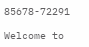85678-72291

Welcome to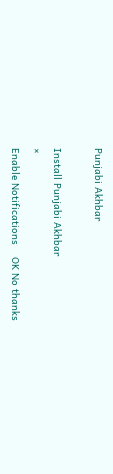Punjabi Akhbar

Install Punjabi Akhbar
×
Enable Notifications    OK No thanks